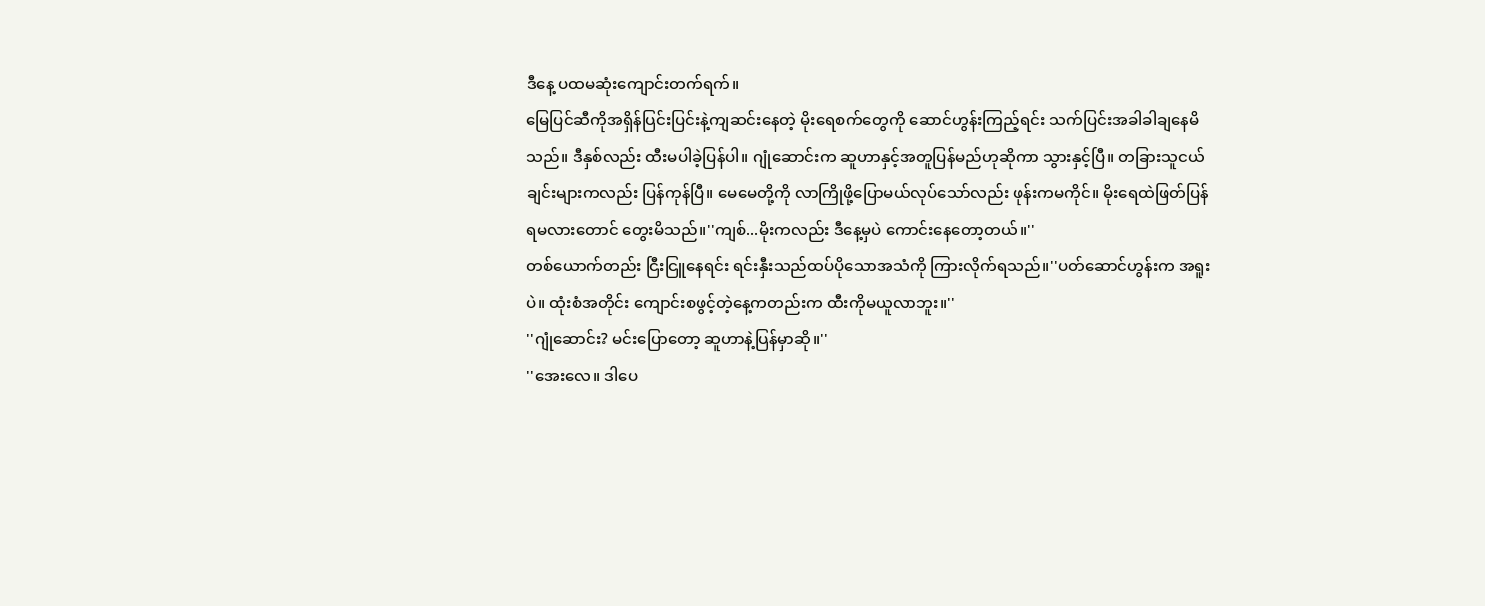ဒီနေ့ ပထမဆုံးကျောင်းတက်ရက်။
မြေပြင်ဆီကိုအရှိန်ပြင်းပြင်းနဲ့ကျဆင်းနေတဲ့ မိုးရေစက်တွေကို ဆောင်ဟွန်းကြည့်ရင်း သက်ပြင်းအခါခါချနေမိသည်။ ဒီနှစ်လည်း ထီးမပါခဲ့ပြန်ပါ။ ဂျုံဆောင်းက ဆူဟာနှင့်အတူပြန်မည်ဟုဆိုကာ သွားနှင့်ပြီ။ တခြားသူငယ်ချင်းများကလည်း ပြန်ကုန်ပြီ။ မေမေတို့ကို လာကြိုဖို့ပြောမယ်လုပ်သော်လည်း ဖုန်းကမကိုင်။ မိုးရေထဲဖြတ်ပြန်ရမလားတောင် တွေးမိသည်။''ကျစ်...မိုးကလည်း ဒီနေ့မှပဲ ကောင်းနေတော့တယ်။''
တစ်ယောက်တည်း ငြီးငြူနေရင်း ရင်းနှီးသည်ထပ်ပိုသောအသံကို ကြားလိုက်ရသည်။''ပတ်ဆောင်ဟွန်းက အရူးပဲ။ ထုံးစံအတိုင်း ကျောင်းစဖွင့်တဲ့နေ့ကတည်းက ထီးကိုမယူလာဘူး။''
''ဂျုံဆောင်း? မင်းပြောတော့ ဆူဟာနဲ့ပြန်မှာဆို။''
''အေးလေ။ ဒါပေ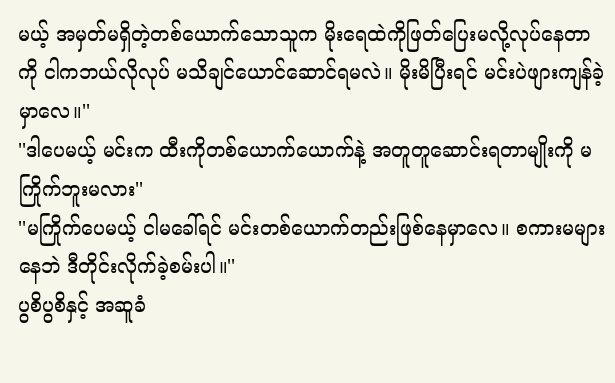မယ့် အမှတ်မရှိတဲ့တစ်ယောက်သောသူက မိုးရေထဲကိုဖြတ်ပြေးမလို့လုပ်နေတာကို ငါကဘယ်လိုလုပ် မသိချင်ယောင်ဆောင်ရမလဲ။ မိုးမိပြီးရင် မင်းပဲဖျားကျန်ခဲ့မှာလေ။''
''ဒါပေမယ့် မင်းက ထီးကိုတစ်ယောက်ယောက်နဲ့ အတူတူဆောင်းရတာမျိုးကို မကြိုက်ဘူးမလား''
''မကြိုက်ပေမယ့် ငါမခေါ်ရင် မင်းတစ်ယောက်တည်းဖြစ်နေမှာလေ။ စကားမများနေဘဲ ဒီတိုင်းလိုက်ခဲ့စမ်းပါ။''
ပွစိပွစိနှင့် အဆူခံ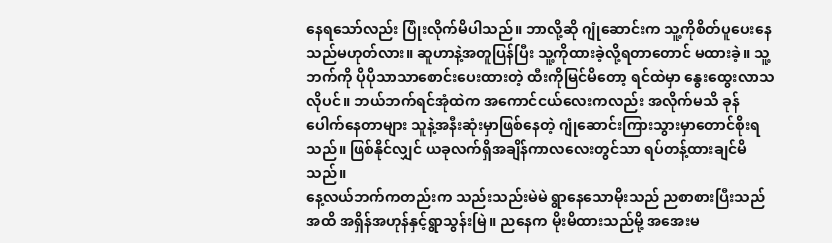နေရသော်လည်း ပြုံးလိုက်မိပါသည်။ ဘာလို့ဆို ဂျုံဆောင်းက သူ့ကိုစိတ်ပူပေးနေသည်မဟုတ်လား။ ဆူဟာနဲ့အတူပြန်ပြီး သူ့ကိုထားခဲ့လို့ရတာတောင် မထားခဲ့။ သူ့ဘက်ကို ပိုပိုသာသာစောင်းပေးထားတဲ့ ထီးကိုမြင်မိတော့ ရင်ထဲမှာ နွေးထွေးလာသလိုပင်။ ဘယ်ဘက်ရင်အုံထဲက အကောင်ငယ်လေးကလည်း အလိုက်မသိ ခုန်ပေါက်နေတာများ သူနဲ့အနီးဆုံးမှာဖြစ်နေတဲ့ ဂျုံဆောင်းကြားသွားမှာတောင်စိုးရသည်။ ဖြစ်နိုင်လျှင် ယခုလက်ရှိအချိန်ကာလလေးတွင်သာ ရပ်တန့်ထားချင်မိသည်။
နေ့လယ်ဘက်ကတည်းက သည်းသည်းမဲမဲ ရွာနေသောမိုးသည် ညစာစားပြီးသည်အထိ အရှိန်အဟုန်နှင့်ရွာသွန်းမြဲ။ ညနေက မိုးမိထားသည်မို့ အအေးမ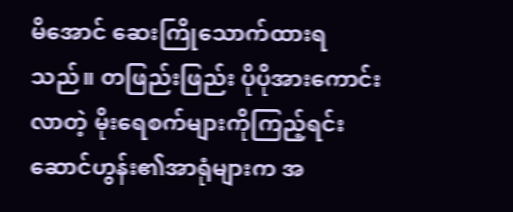မိအောင် ဆေးကြိုသောက်ထားရသည်။ တဖြည်းဖြည်း ပိုပိုအားကောင်းလာတဲ့ မိုးရေစက်များကိုကြည့်ရင်း ဆောင်ဟွန်း၏အာရုံများက အ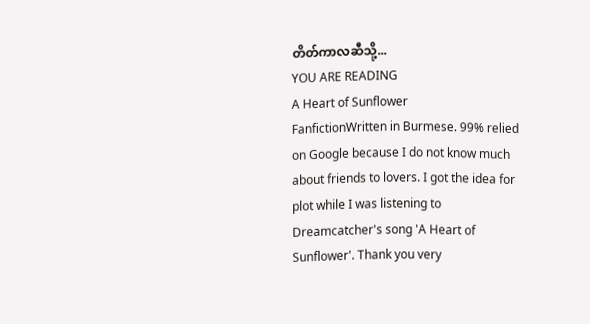တိတ်ကာလဆီသို့...
YOU ARE READING
A Heart of Sunflower
FanfictionWritten in Burmese. 99% relied on Google because I do not know much about friends to lovers. I got the idea for plot while I was listening to Dreamcatcher's song 'A Heart of Sunflower'. Thank you very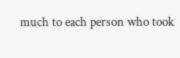much to each person who took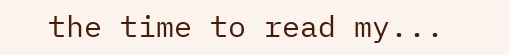the time to read my...